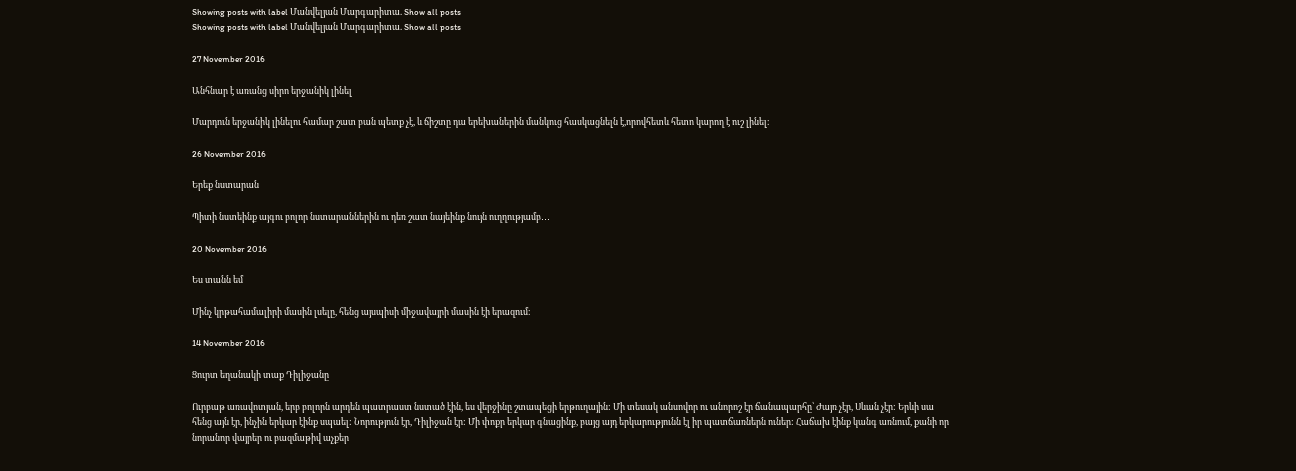Showing posts with label Մանվելյան Մարգարիտա. Show all posts
Showing posts with label Մանվելյան Մարգարիտա. Show all posts

27 November 2016

Անհնար է առանց սիրո երջանիկ լինել

Մարդուն երջանիկ լինելու համար շատ բան պետք չէ, և ճիշտը դա երեխաներին մանկուց հասկացնելն է,որովհետև հետո կարող է ուշ լինել։

26 November 2016

Երեք նստարան

Պիտի նստեինք այգու բոլոր նստարաններին ու դեռ շատ նայեինք նույն ուղղությամբ․․․

20 November 2016

Ես տանն եմ

Մինչ կրթահամալիրի մասին լսելը, հենց այսպիսի միջավայրի մասին էի երազում։

14 November 2016

Ցուրտ եղանակի տաք Դիլիջանը

Ուրբաթ առավոտյան, երբ բոլորն արդեն պատրաստ նստած էին, ես վերջինը շտապեցի երթուղային: Մի տեսակ անսովոր ու անորոշ էր ճանապարհը՝ Ժայռ չէր, Սևան չէր: Երևի սա հենց այն էր, ինչին երկար էինք սպաել: Նորություն էր, Դիլիջան էր: Մի փոքր երկար գնացինք, բայց այդ երկարությունն էլ իր պատճառներն ուներ: Հաճախ էինք կանգ առնում, քանի որ նորանոր վայրեր ու բազմաթիվ աչքեր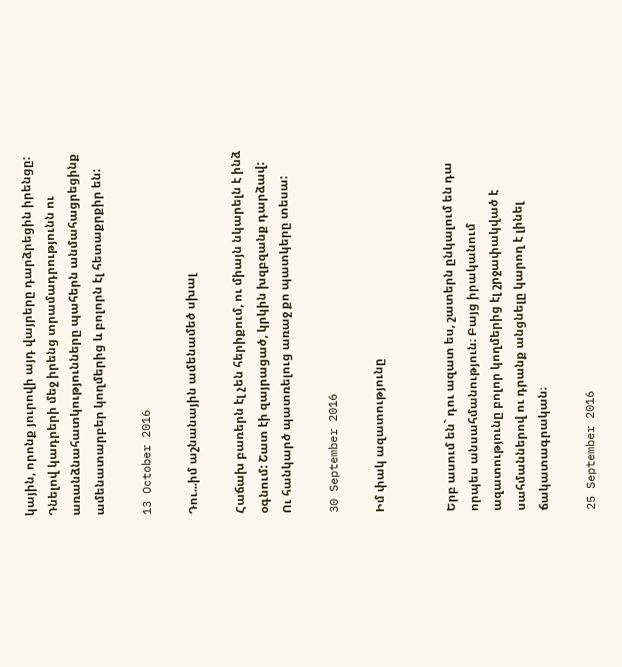կային, որոնք յուրովի այդ վայրերը դարձրեցին իրենցը: Դնելով կադրերի մեջ իրենց տրամադրությունն ու առանձնահատկությունները պահերն անմահացրեցինք ամենատարբեր կողմերից և բոլորն էլ հետաքրքիր են:

13 October 2016

Դու...իմ աշնանային ամենամեծ սխալ

Հաճախ բառերն էլ չեն հերիքում, ու միայն նկարելն է ինձ օգնում: Շատ էի զայրացած, կրկին խզբզանք դարձավ: Ու հանկարծ պատռելուց առաջ քո պատկերը տեսա:

30 September 2016

Իմ փակ ազատությունը


Երբ ասում են` դու ազատ ես, շատերն ընկալում են դա որպես անսահմանություն։ Բայց իրականում ազատությունը բոլոր կողմերից էլ շրջափակված է սահմաններով ու դրանք անցնելը կարող է լինել ճակատագրական։

25 September 2016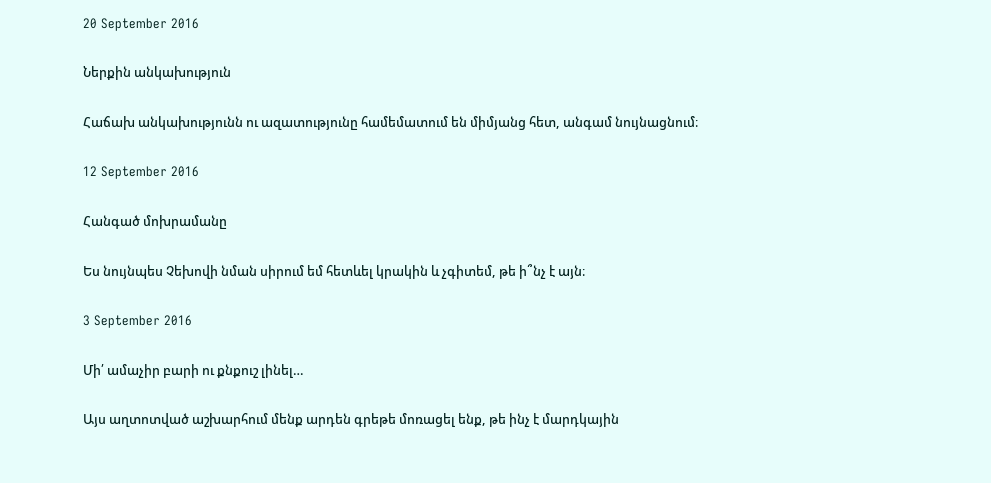20 September 2016

Ներքին անկախություն

Հաճախ անկախությունն ու ազատությունը համեմատում են միմյանց հետ, անգամ նույնացնում։

12 September 2016

Հանգած մոխրամանը

Ես նույնպես Չեխովի նման սիրում եմ հետևել կրակին և չգիտեմ, թե ի՞նչ է այն։

3 September 2016

Մի՛ ամաչիր բարի ու քնքուշ լինել…

Այս աղտոտված աշխարհում մենք արդեն գրեթե մոռացել ենք, թե ինչ է մարդկային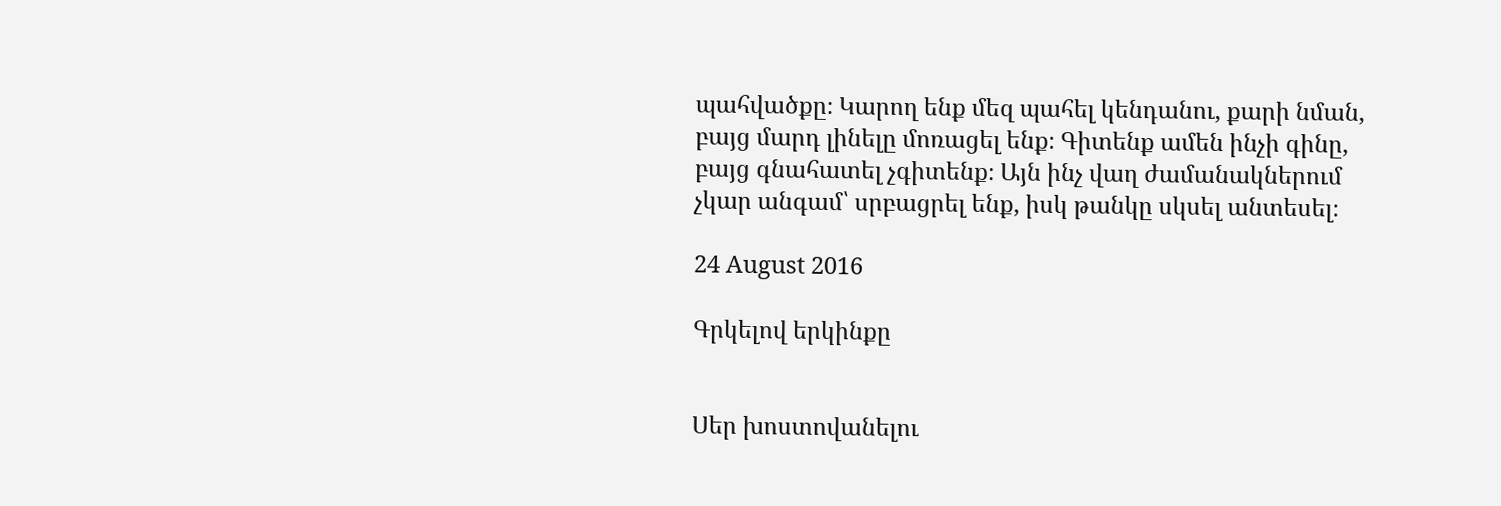պահվածքը։ Կարող ենք մեզ պահել կենդանու, քարի նման, բայց մարդ լինելը մոռացել ենք։ Գիտենք ամեն ինչի գինը, բայց գնահատել չգիտենք։ Այն ինչ վաղ ժամանակներում չկար անգամ՝ սրբացրել ենք, իսկ թանկը սկսել անտեսել։

24 August 2016

Գրկելով երկինքը


Սեր խոստովանելու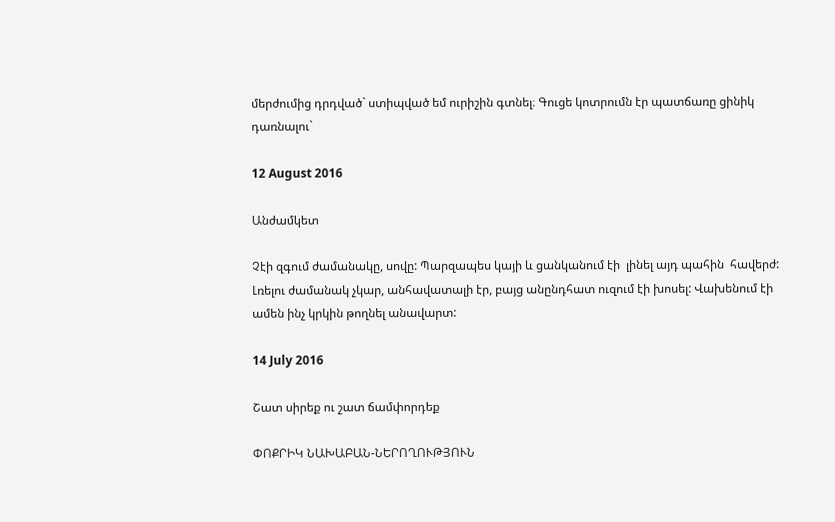մերժումից դրդված` ստիպված եմ ուրիշին գտնել։ Գուցե կոտրումն էր պատճառը ցինիկ դառնալու`

12 August 2016

Անժամկետ

Չէի զգում ժամանակը, սովը: Պարզապես կայի և ցանկանում էի  լինել այդ պահին  հավերժ:
Լռելու ժամանակ չկար, անհավատալի էր, բայց անընդհատ ուզում էի խոսել: Վախենում էի ամեն ինչ կրկին թողնել անավարտ:

14 July 2016

Շատ սիրեք ու շատ ճամփորդեք

ՓՈՔՐԻԿ ՆԱԽԱԲԱՆ-ՆԵՐՈՂՈՒԹՅՈՒՆ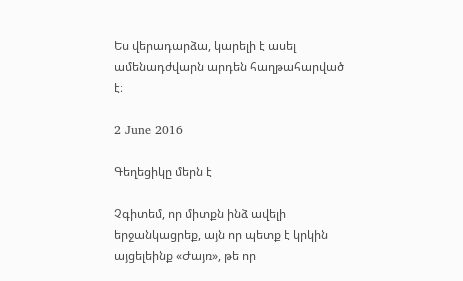Ես վերադարձա, կարելի է ասել ամենադժվարն արդեն հաղթահարված է։

2 June 2016

Գեղեցիկը մերն է

Չգիտեմ, որ միտքն ինձ ավելի երջանկացրեք, այն որ պետք է կրկին այցելեինք «Ժայռ», թե որ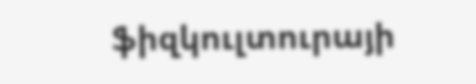ֆիզկուլտուրայի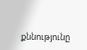քննությունը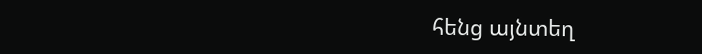հենց այնտեղ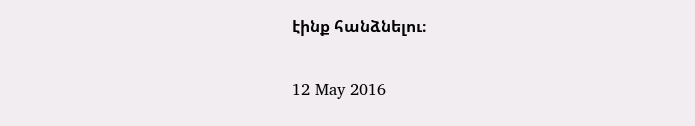էինք հանձնելու։

12 May 2016